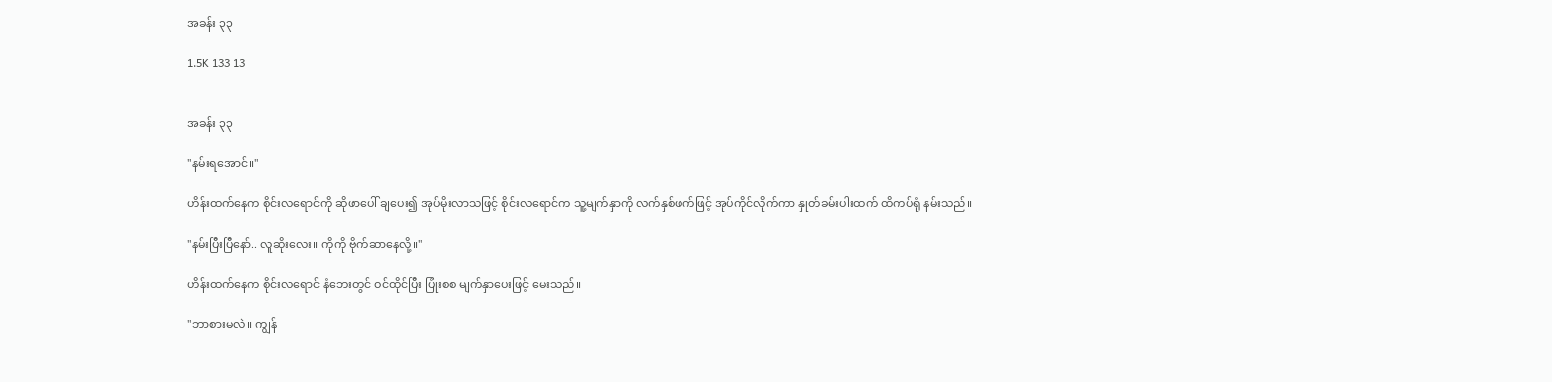အခန်း ၃၃

1.5K 133 13


အခန်း ၃၃

"နမ်းရအောင်။"

ဟိန်းထက်နေက စိုင်းလရောင်ကို ဆိုဖာပေါ် ချပေး၍ အုပ်မိုးလာသဖြင့် စိုင်းလရောင်က သူ့မျက်နှာကို လက်နှစ်ဖက်ဖြင့် အုပ်ကိုင်လိုက်ကာ နှုတ်ခမ်းပါးထက် ထိကပ်ရုံ နမ်းသည်။

"နမ်းပြီးပြီနော်.. လူဆိုးလေး။ ကိုကို ဗိုက်ဆာနေလို့။"

ဟိန်းထက်နေက စိုင်းလရောင် နံဘေးတွင် ဝင်ထိုင်ပြီး ပြုံးစစ မျက်နှာပေးဖြင့် မေးသည်။

"ဘာစားမလဲ။ ကျွန်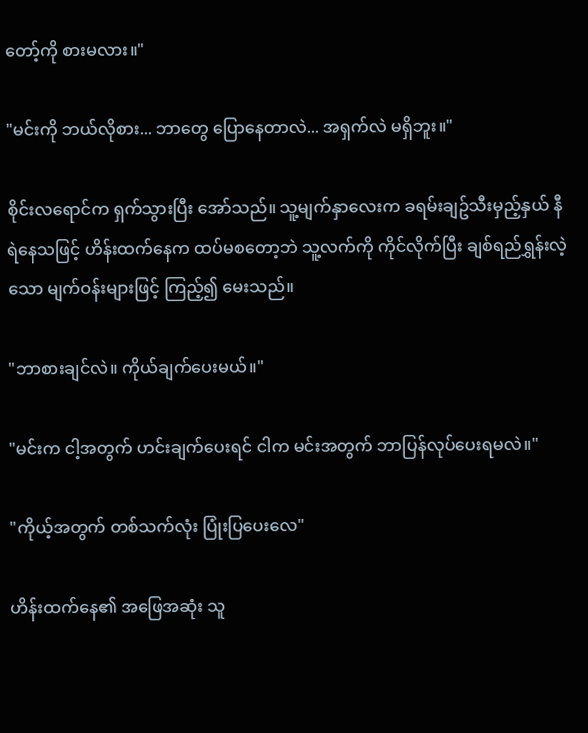တော့်ကို စားမလား။"

"မင်းကို ဘယ်လိုစား... ဘာတွေ ပြောနေတာလဲ... အရှက်လဲ မရှိဘူး။"

စိုင်းလရောင်က ရှက်သွားပြီး အော်သည်။ သူ့မျက်နှာလေးက ခရမ်းချဥ်သီးမှည့်နှယ် နီရဲနေသဖြင့် ဟိန်းထက်နေက ထပ်မစတော့ဘဲ သူ့လက်ကို ကိုင်လိုက်ပြီး ချစ်ရည်ရွှန်းလဲ့သော မျက်ဝန်းများဖြင့် ကြည့်၍ မေးသည်။

"ဘာစားချင်လဲ။ ကိုယ်ချက်ပေးမယ်။"

"မင်းက ငါ့အတွက် ဟင်းချက်ပေးရင် ငါက မင်းအတွက် ဘာပြန်လုပ်ပေးရမလဲ။"

"ကိုယ့်အတွက် တစ်သက်လုံး ပြုံးပြပေးလေ"

ဟိန်းထက်နေ၏ အဖြေအဆုံး သူ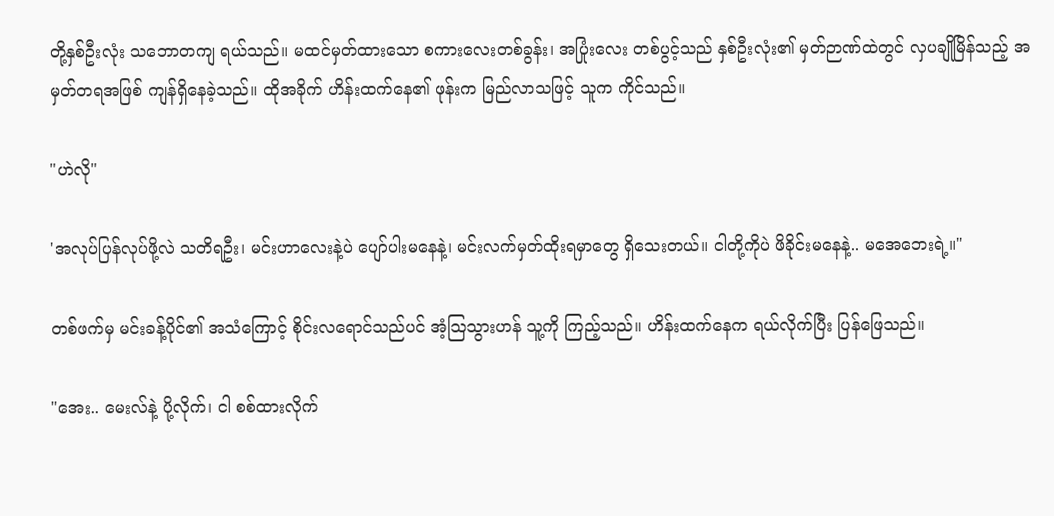တို့နှစ်ဦးလုံး သဘောတကျ ရယ်သည်။ မထင်မှတ်ထားသော စကားလေးတစ်ခွန်း၊ အပြုံးလေး တစ်ပွင့်သည် နှစ်ဦးလုံး၏ မှတ်ဉာဏ်ထဲတွင် လှပချိုမြိန်သည့် အမှတ်တရအဖြစ် ကျန်ရှိနေခဲ့သည်။ ထိုအခိုက် ဟိန်းထက်နေ၏ ဖုန်းက မြည်လာသဖြင့် သူက ကိုင်သည်။

"ဟဲလို"

'အလုပ်ပြန်လုပ်ဖို့လဲ သတိရဦး၊ မင်းဟာလေးနဲ့ပဲ ပျော်ပါးမနေနဲ့၊ မင်းလက်မှတ်ထိုးရမှာတွေ ရှိသေးတယ်။ ငါတို့ကိုပဲ ဖိခိုင်းမနေနဲ့.. မအေဘေးရဲ့။"

တစ်ဖက်မှ မင်းခန့်ပိုင်၏ အသံကြောင့် စိုင်းလရောင်သည်ပင် အံ့သြသွားဟန် သူ့ကို ကြည့်သည်။ ဟိန်းထက်နေက ရယ်လိုက်ပြီး ပြန်ဖြေသည်။

"အေး.. မေးလ်နဲ့ ပို့လိုက်၊ ငါ စစ်ထားလိုက်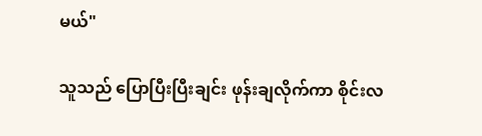မယ်"

သူသည် ပြောပြီးပြီးချင်း ဖုန်းချလိုက်ကာ စိုင်းလ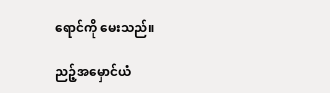ရောင်ကို မေးသည်။

ညဉ့်အမှောင်ယံ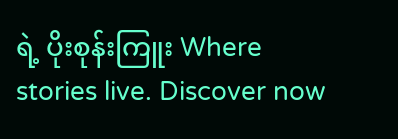ရဲ့ ပိုးစုန်းကြူး Where stories live. Discover now